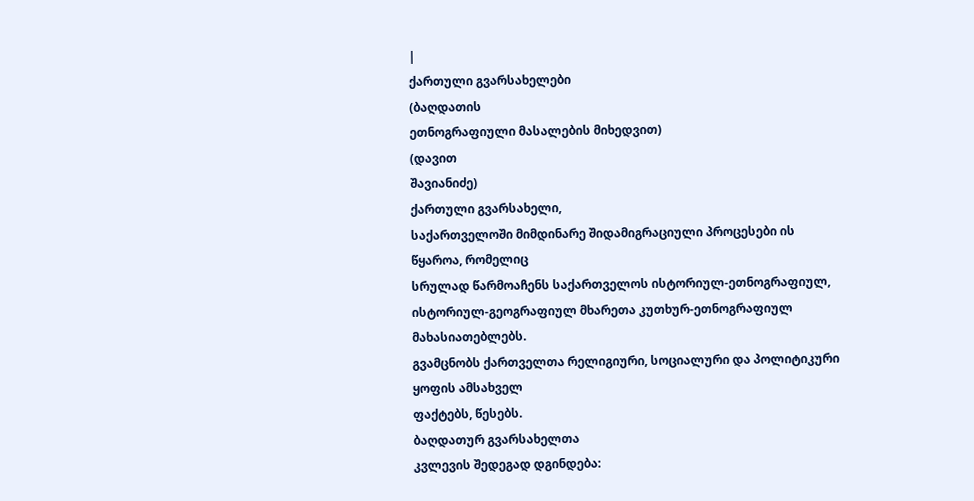|
ქართული გვარსახელები
(ბაღდათის
ეთნოგრაფიული მასალების მიხედვით)
(დავით
შავიანიძე)
ქართული გვარსახელი,
საქართველოში მიმდინარე შიდამიგრაციული პროცესები ის წყაროა, რომელიც
სრულად წარმოაჩენს საქართველოს ისტორიულ-ეთნოგრაფიულ,
ისტორიულ-გეოგრაფიულ მხარეთა კუთხურ-ეთნოგრაფიულ მახასიათებლებს.
გვამცნობს ქართველთა რელიგიური, სოციალური და პოლიტიკური ყოფის ამსახველ
ფაქტებს, წესებს.
ბაღდათურ გვარსახელთა
კვლევის შედეგად დგინდება: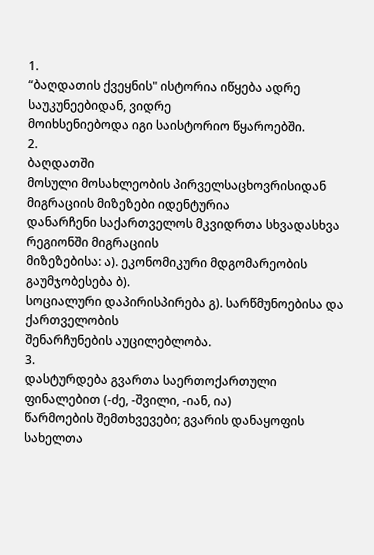1.
“ბაღდათის ქვეყნის" ისტორია იწყება ადრე საუკუნეებიდან, ვიდრე
მოიხსენიებოდა იგი საისტორიო წყაროებში.
2.
ბაღდათში
მოსული მოსახლეობის პირველსაცხოვრისიდან მიგრაციის მიზეზები იდენტურია
დანარჩენი საქართველოს მკვიდრთა სხვადასხვა რეგიონში მიგრაციის
მიზეზებისა: ა). ეკონომიკური მდგომარეობის გაუმჯობესება ბ).
სოციალური დაპირისპირება გ). სარწმუნოებისა და ქართველობის
შენარჩუნების აუცილებლობა.
3.
დასტურდება გვართა საერთოქართული ფინალებით (-ძე, -შვილი, -იან, ია)
წარმოების შემთხვევები; გვარის დანაყოფის სახელთა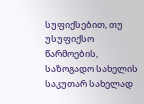სუფიქსებით, თუ
უსუფიქსო წარმოების, საზოგადო სახელის საკუთარ სახელად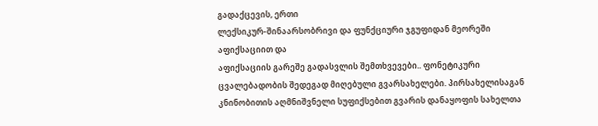გადაქცევის, ერთი
ლექსიკურ-შინაარსობრივი და ფუნქციური ჯგუფიდან მეორეში აფიქსაციით და
აფიქსაციის გარეშე გადასვლის შემთხვევები.. ფონეტიკური
ცვალებადობის შედეგად მიღებული გვარსახელები. პირსახელისაგან
კნინობითის აღმნიშვნელი სუფიქსებით გვარის დანაყოფის სახელთა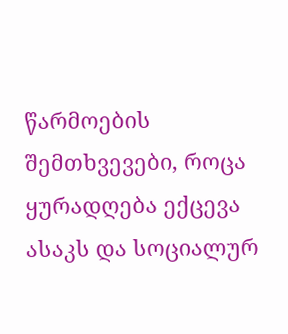წარმოების
შემთხვევები, როცა ყურადღება ექცევა ასაკს და სოციალურ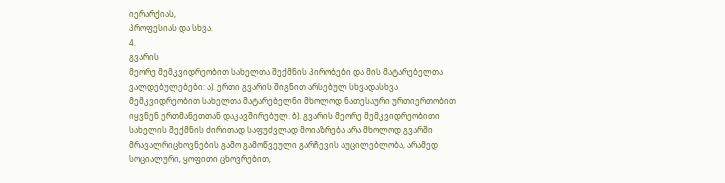იერარქიას,
პროფესიას და სხვა.
4.
გვარის
მეორე მემკვიდრეობით სახელთა შექმნის პირობები და მის მატარებელთა
ვალდებულებები: ა). ერთი გვარის შიგნით არსებულ სხვადასხვა
მემკვიდრეობით სახელთა მატარებელნი მხოლოდ ნათესაური ურთიერთობით
იყვნენ ერთმანეთთან დაკავშირებულ. ბ). გვარის მეორე მემკვიდრეობითი
სახელის შექმნის ძირითად საფუძვლად მოიაზრება არა მხოლოდ გვარში
მრავალრიცხოვნების გამო გამოწვეული გარჩევის აუცილებლობა, არამედ
სოციალური, ყოფითი ცხოვრებით,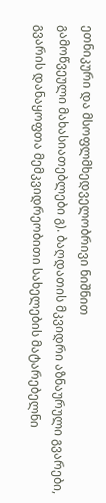ეთნიკური და მსოფლმხედველობრივი ნიშნით
გამოწვეული მახასიათებლები გ). ბაღდათის მკვიდრი აზნაურული გვარები,
გვარის დანაყოფთა მემკვიდრეობითი სახელების მატარებელნი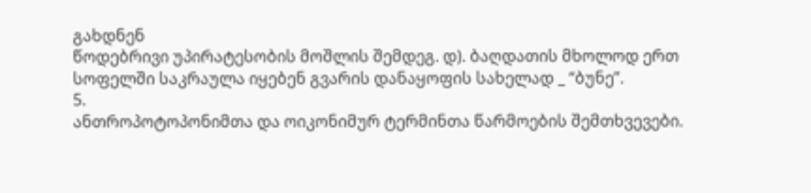გახდნენ
წოდებრივი უპირატესობის მოშლის შემდეგ. დ). ბაღდათის მხოლოდ ერთ
სოფელში საკრაულა იყებენ გვარის დანაყოფის სახელად _ “ბუნე”.
5.
ანთროპოტოპონიმთა და ოიკონიმურ ტერმინთა წარმოების შემთხვევები.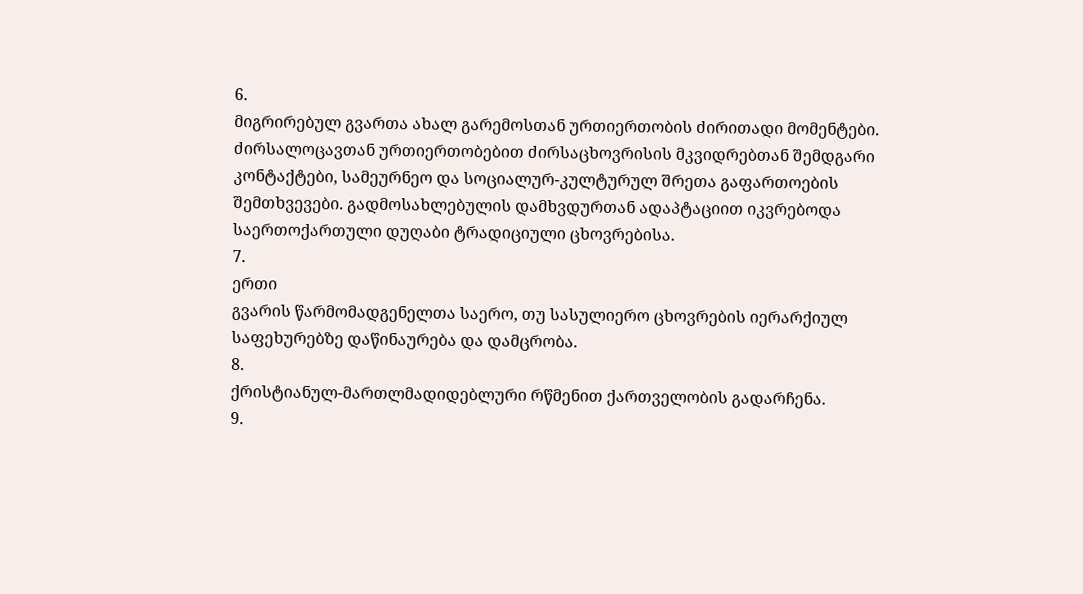6.
მიგრირებულ გვართა ახალ გარემოსთან ურთიერთობის ძირითადი მომენტები.
ძირსალოცავთან ურთიერთობებით ძირსაცხოვრისის მკვიდრებთან შემდგარი
კონტაქტები, სამეურნეო და სოციალურ-კულტურულ შრეთა გაფართოების
შემთხვევები. გადმოსახლებულის დამხვდურთან ადაპტაციით იკვრებოდა
საერთოქართული დუღაბი ტრადიციული ცხოვრებისა.
7.
ერთი
გვარის წარმომადგენელთა საერო, თუ სასულიერო ცხოვრების იერარქიულ
საფეხურებზე დაწინაურება და დამცრობა.
8.
ქრისტიანულ-მართლმადიდებლური რწმენით ქართველობის გადარჩენა.
9.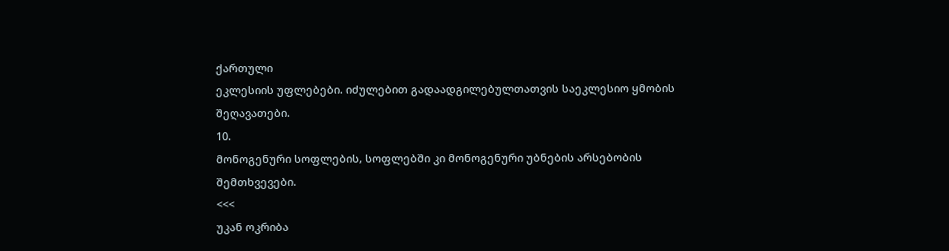ქართული
ეკლესიის უფლებები. იძულებით გადაადგილებულთათვის საეკლესიო ყმობის
შეღავათები.
10.
მონოგენური სოფლების, სოფლებში კი მონოგენური უბნების არსებობის
შემთხვევები.
<<<
უკან ოკრიბა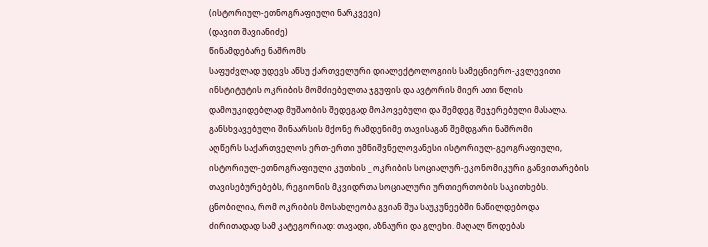(ისტორიულ-ეთნოგრაფიული ნარკვევი)
(დავით შავიანიძე)
წინამდებარე ნაშრომს
საფუძვლად უდევს აწსუ ქართველური დიალექტოლოგიის სამეცნიერო-კვლევითი
ინსტიტუტის ოკრიბის მომძიებელთა ჯგუფის და ავტორის მიერ ათი წლის
დამოუკიდებლად მუშაობის შედეგად მოპოვებული და შემდეგ შეჯერებული მასალა.
განსხვავებული შინაარსის მქონე რამდენიმე თავისაგან შემდგარი ნაშრომი
აღწერს საქართველოს ერთ-ერთი უმნიშვნელოვანესი ისტორიულ-გეოგრაფიული,
ისტორიულ-ეთნოგრაფიული კუთხის _ ოკრიბის სოციალურ-ეკონომიკური განვითარების
თავისებურებებს, რეგიონის მკვიდრთა სოციალური ურთიერთობის საკითხებს.
ცნობილია, რომ ოკრიბის მოსახლეობა გვიან შუა საუკუნეებში ნაწილდებოდა
ძირითადად სამ კატეგორიად: თავადი, აზნაური და გლეხი. მაღალ წოდებას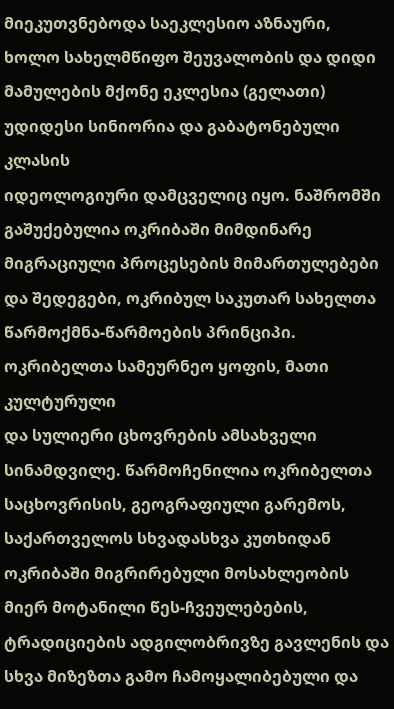მიეკუთვნებოდა საეკლესიო აზნაური, ხოლო სახელმწიფო შეუვალობის და დიდი
მამულების მქონე ეკლესია (გელათი) უდიდესი სინიორია და გაბატონებული კლასის
იდეოლოგიური დამცველიც იყო. ნაშრომში გაშუქებულია ოკრიბაში მიმდინარე
მიგრაციული პროცესების მიმართულებები და შედეგები, ოკრიბულ საკუთარ სახელთა
წარმოქმნა-წარმოების პრინციპი. ოკრიბელთა სამეურნეო ყოფის, მათი კულტურული
და სულიერი ცხოვრების ამსახველი სინამდვილე. წარმოჩენილია ოკრიბელთა
საცხოვრისის, გეოგრაფიული გარემოს, საქართველოს სხვადასხვა კუთხიდან
ოკრიბაში მიგრირებული მოსახლეობის მიერ მოტანილი წეს-ჩვეულებების,
ტრადიციების ადგილობრივზე გავლენის და სხვა მიზეზთა გამო ჩამოყალიბებული და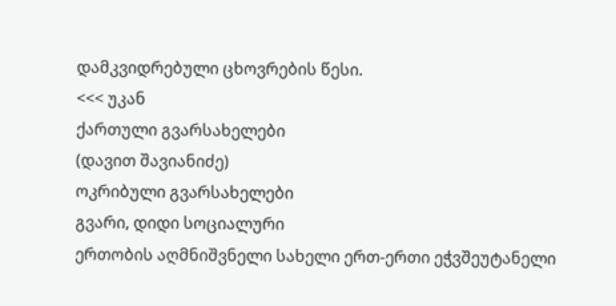დამკვიდრებული ცხოვრების წესი.
<<< უკან
ქართული გვარსახელები
(დავით შავიანიძე)
ოკრიბული გვარსახელები
გვარი, დიდი სოციალური
ერთობის აღმნიშვნელი სახელი ერთ-ერთი ეჭვშეუტანელი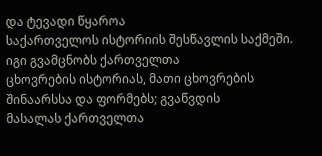და ტევადი წყაროა
საქართველოს ისტორიის შესწავლის საქმეში. იგი გვამცნობს ქართველთა
ცხოვრების ისტორიას, მათი ცხოვრების შინაარსსა და ფორმებს; გვაწვდის
მასალას ქართველთა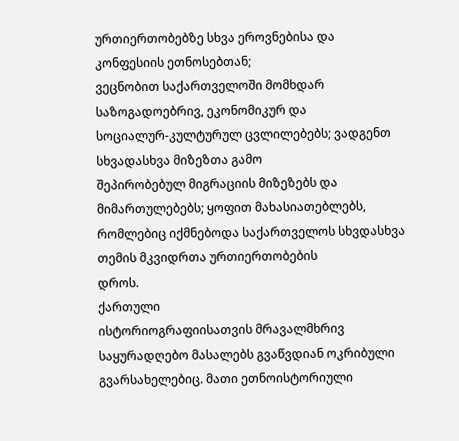ურთიერთობებზე სხვა ეროვნებისა და კონფესიის ეთნოსებთან;
ვეცნობით საქართველოში მომხდარ საზოგადოებრივ, ეკონომიკურ და
სოციალურ-კულტურულ ცვლილებებს; ვადგენთ სხვადასხვა მიზეზთა გამო
შეპირობებულ მიგრაციის მიზეზებს და მიმართულებებს; ყოფით მახასიათებლებს,
რომლებიც იქმნებოდა საქართველოს სხვდასხვა თემის მკვიდრთა ურთიერთობების
დროს.
ქართული
ისტორიოგრაფიისათვის მრავალმხრივ საყურადღებო მასალებს გვაწვდიან ოკრიბული
გვარსახელებიც. მათი ეთნოისტორიული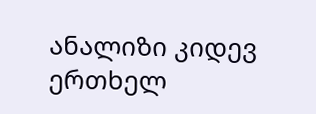ანალიზი კიდევ ერთხელ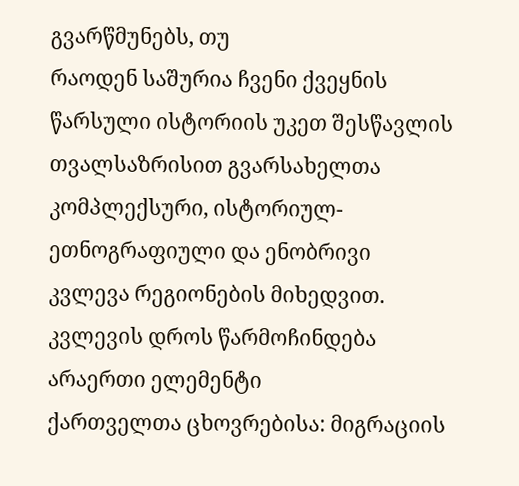გვარწმუნებს, თუ
რაოდენ საშურია ჩვენი ქვეყნის წარსული ისტორიის უკეთ შესწავლის
თვალსაზრისით გვარსახელთა კომპლექსური, ისტორიულ-ეთნოგრაფიული და ენობრივი
კვლევა რეგიონების მიხედვით. კვლევის დროს წარმოჩინდება არაერთი ელემენტი
ქართველთა ცხოვრებისა: მიგრაციის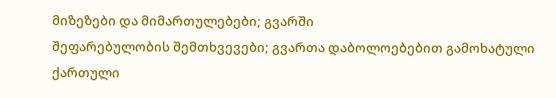მიზეზები და მიმართულებები; გვარში
შეფარებულობის შემთხვევები; გვართა დაბოლოებებით გამოხატული ქართული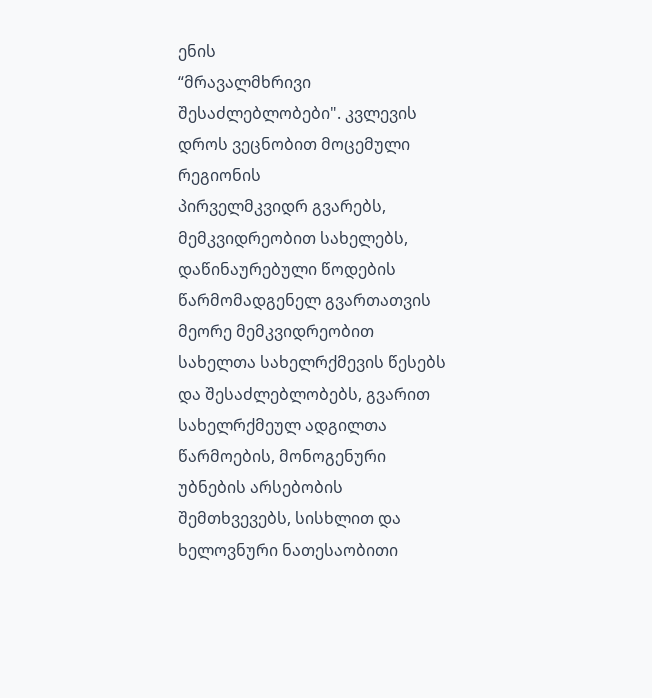ენის
“მრავალმხრივი შესაძლებლობები". კვლევის დროს ვეცნობით მოცემული რეგიონის
პირველმკვიდრ გვარებს, მემკვიდრეობით სახელებს, დაწინაურებული წოდების
წარმომადგენელ გვართათვის მეორე მემკვიდრეობით სახელთა სახელრქმევის წესებს
და შესაძლებლობებს, გვარით სახელრქმეულ ადგილთა წარმოების, მონოგენური
უბნების არსებობის შემთხვევებს, სისხლით და ხელოვნური ნათესაობითი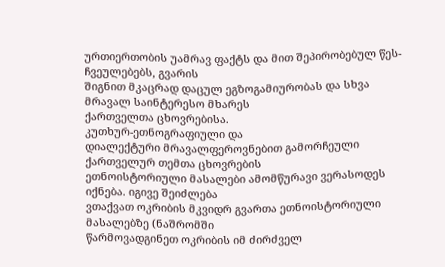ურთიერთობის უამრავ ფაქტს და მით შეპირობებულ წეს-ჩვეულებებს, გვარის
შიგნით მკაცრად დაცულ ეგზოგამიურობას და სხვა მრავალ საინტერესო მხარეს
ქართველთა ცხოვრებისა.
კუთხურ-ეთნოგრაფიული და
დიალექტური მრავალფეროვნებით გამორჩეული ქართველურ თემთა ცხოვრების
ეთნოისტორიული მასალები ამომწურავი ვერასოდეს იქნება. იგივე შეიძლება
ვთაქვათ ოკრიბის მკვიდრ გვართა ეთნოისტორიული მასალებზე (ნაშრომში
წარმოვადგინეთ ოკრიბის იმ ძირძველ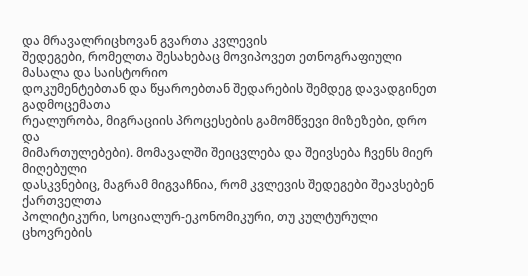და მრავალრიცხოვან გვართა კვლევის
შედეგები, რომელთა შესახებაც მოვიპოვეთ ეთნოგრაფიული მასალა და საისტორიო
დოკუმენტებთან და წყაროებთან შედარების შემდეგ დავადგინეთ გადმოცემათა
რეალურობა, მიგრაციის პროცესების გამომწვევი მიზეზები, დრო და
მიმართულებები). მომავალში შეიცვლება და შეივსება ჩვენს მიერ მიღებული
დასკვნებიც, მაგრამ მიგვაჩნია, რომ კვლევის შედეგები შეავსებენ ქართველთა
პოლიტიკური, სოციალურ-ეკონომიკური, თუ კულტურული ცხოვრების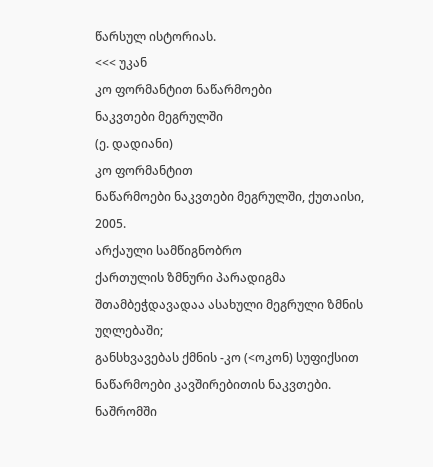წარსულ ისტორიას.
<<< უკან
კო ფორმანტით ნაწარმოები
ნაკვთები მეგრულში
(ე. დადიანი)
კო ფორმანტით
ნაწარმოები ნაკვთები მეგრულში, ქუთაისი, 2005.
არქაული სამწიგნობრო
ქართულის ზმნური პარადიგმა შთამბეჭდავადაა ასახული მეგრული ზმნის უღლებაში;
განსხვავებას ქმნის -კო (<ოკონ) სუფიქსით ნაწარმოები კავშირებითის ნაკვთები.
ნაშრომში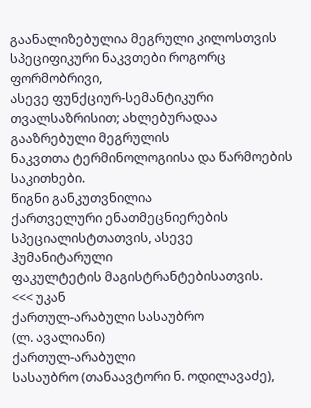გაანალიზებულია მეგრული კილოსთვის სპეციფიკური ნაკვთები როგორც ფორმობრივი,
ასევე ფუნქციურ-სემანტიკური თვალსაზრისით; ახლებურადაა გააზრებული მეგრულის
ნაკვთთა ტერმინოლოგიისა და წარმოების საკითხები.
წიგნი განკუთვნილია
ქართველური ენათმეცნიერების სპეციალისტთათვის, ასევე ჰუმანიტარული
ფაკულტეტის მაგისტრანტებისათვის.
<<< უკან
ქართულ-არაბული სასაუბრო
(ლ. ავალიანი)
ქართულ-არაბული
სასაუბრო (თანაავტორი ნ. ოდილავაძე),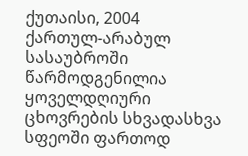ქუთაისი, 2004
ქართულ-არაბულ
სასაუბროში წარმოდგენილია ყოველდღიური ცხოვრების სხვადასხვა სფეოში ფართოდ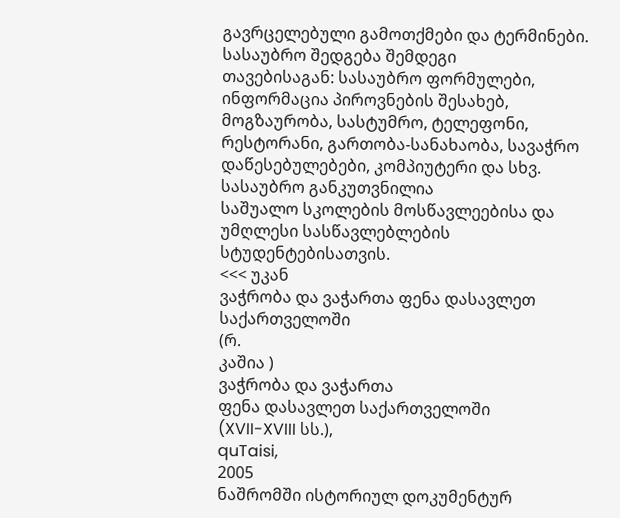გავრცელებული გამოთქმები და ტერმინები. სასაუბრო შედგება შემდეგი
თავებისაგან: სასაუბრო ფორმულები, ინფორმაცია პიროვნების შესახებ,
მოგზაურობა, სასტუმრო, ტელეფონი, რესტორანი, გართობა-სანახაობა, სავაჭრო
დაწესებულებები, კომპიუტერი და სხვ.
სასაუბრო განკუთვნილია
საშუალო სკოლების მოსწავლეებისა და უმღლესი სასწავლებლების
სტუდენტებისათვის.
<<< უკან
ვაჭრობა და ვაჭართა ფენა დასავლეთ
საქართველოში
(რ.
კაშია )
ვაჭრობა და ვაჭართა
ფენა დასავლეთ საქართველოში
(XVII-XVIII სს.),
quTaisi,
2005
ნაშრომში ისტორიულ დოკუმენტურ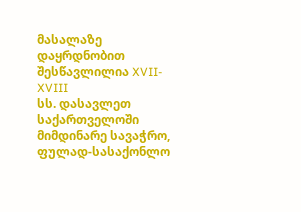მასალაზე დაყრდნობით შესწავლილია XVII-XVIII
სს. დასავლეთ საქართველოში მიმდინარე სავაჭრო, ფულად-სასაქონლო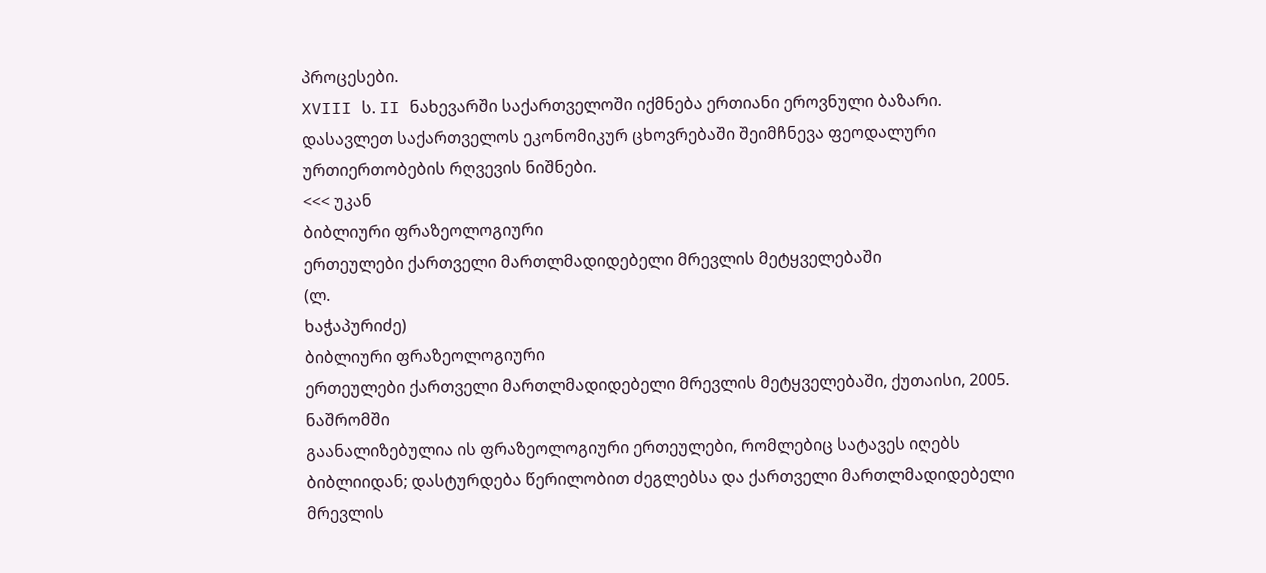პროცესები.
XVIII ს. II ნახევარში საქართველოში იქმნება ერთიანი ეროვნული ბაზარი.
დასავლეთ საქართველოს ეკონომიკურ ცხოვრებაში შეიმჩნევა ფეოდალური
ურთიერთობების რღვევის ნიშნები.
<<< უკან
ბიბლიური ფრაზეოლოგიური
ერთეულები ქართველი მართლმადიდებელი მრევლის მეტყველებაში
(ლ.
ხაჭაპურიძე)
ბიბლიური ფრაზეოლოგიური
ერთეულები ქართველი მართლმადიდებელი მრევლის მეტყველებაში, ქუთაისი, 2005.
ნაშრომში
გაანალიზებულია ის ფრაზეოლოგიური ერთეულები, რომლებიც სატავეს იღებს
ბიბლიიდან; დასტურდება წერილობით ძეგლებსა და ქართველი მართლმადიდებელი
მრევლის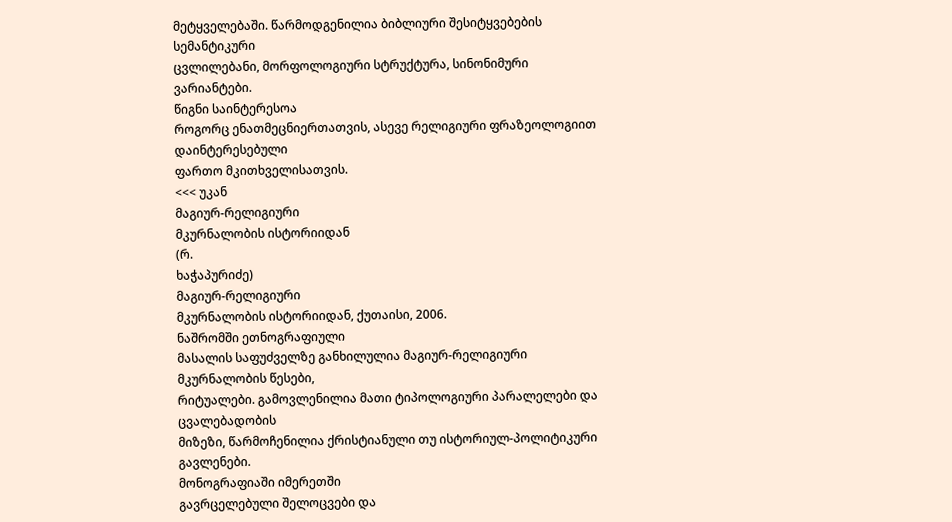მეტყველებაში. წარმოდგენილია ბიბლიური შესიტყვებების სემანტიკური
ცვლილებანი, მორფოლოგიური სტრუქტურა, სინონიმური ვარიანტები.
წიგნი საინტერესოა
როგორც ენათმეცნიერთათვის, ასევე რელიგიური ფრაზეოლოგიით დაინტერესებული
ფართო მკითხველისათვის.
<<< უკან
მაგიურ-რელიგიური
მკურნალობის ისტორიიდან
(რ.
ხაჭაპურიძე)
მაგიურ-რელიგიური
მკურნალობის ისტორიიდან, ქუთაისი, 2006.
ნაშრომში ეთნოგრაფიული
მასალის საფუძველზე განხილულია მაგიურ-რელიგიური მკურნალობის წესები,
რიტუალები. გამოვლენილია მათი ტიპოლოგიური პარალელები და ცვალებადობის
მიზეზი, წარმოჩენილია ქრისტიანული თუ ისტორიულ-პოლიტიკური გავლენები.
მონოგრაფიაში იმერეთში
გავრცელებული შელოცვები და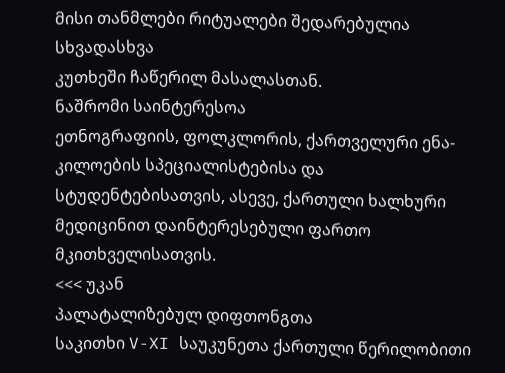მისი თანმლები რიტუალები შედარებულია სხვადასხვა
კუთხეში ჩაწერილ მასალასთან.
ნაშრომი საინტერესოა
ეთნოგრაფიის, ფოლკლორის, ქართველური ენა-კილოების სპეციალისტებისა და
სტუდენტებისათვის, ასევე, ქართული ხალხური მედიცინით დაინტერესებული ფართო
მკითხველისათვის.
<<< უკან
პალატალიზებულ დიფთონგთა
საკითხი V-XI საუკუნეთა ქართული წერილობითი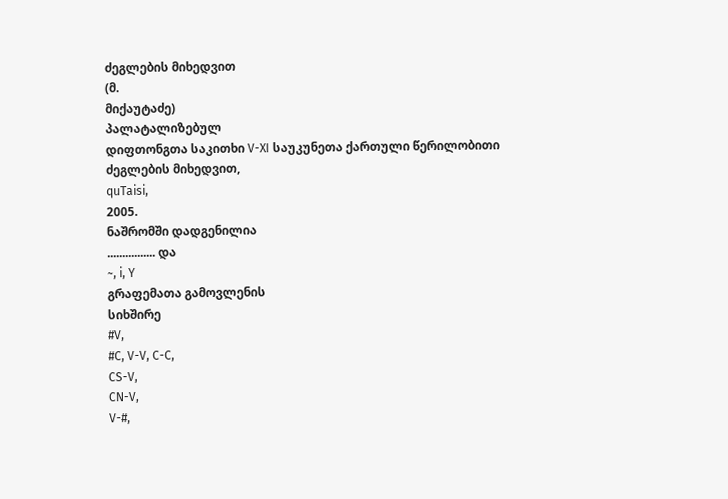ძეგლების მიხედვით
(მ.
მიქაუტაძე)
პალატალიზებულ
დიფთონგთა საკითხი V-XI საუკუნეთა ქართული წერილობითი ძეგლების მიხედვით,
quTaisi,
2005.
ნაშრომში დადგენილია
................ და
~, i, Y
გრაფემათა გამოვლენის
სიხშირე
#V,
#C, V-V, C-C,
CS-V,
CN-V,
V-#,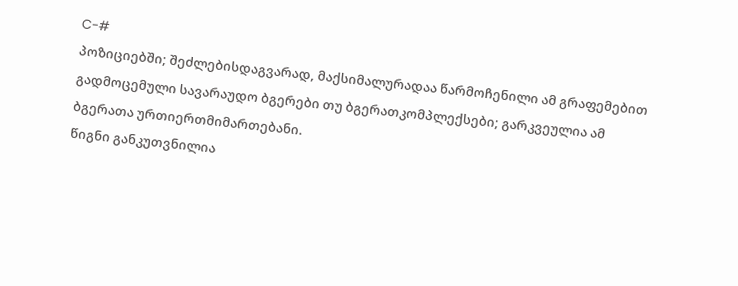C-#
პოზიციებში; შეძლებისდაგვარად, მაქსიმალურადაა წარმოჩენილი ამ გრაფემებით
გადმოცემული სავარაუდო ბგერები თუ ბგერათკომპლექსები; გარკვეულია ამ
ბგერათა ურთიერთმიმართებანი.
წიგნი განკუთვნილია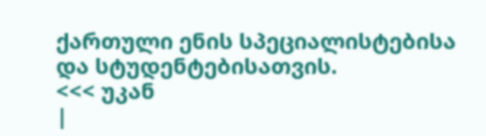ქართული ენის სპეციალისტებისა და სტუდენტებისათვის.
<<< უკან
|